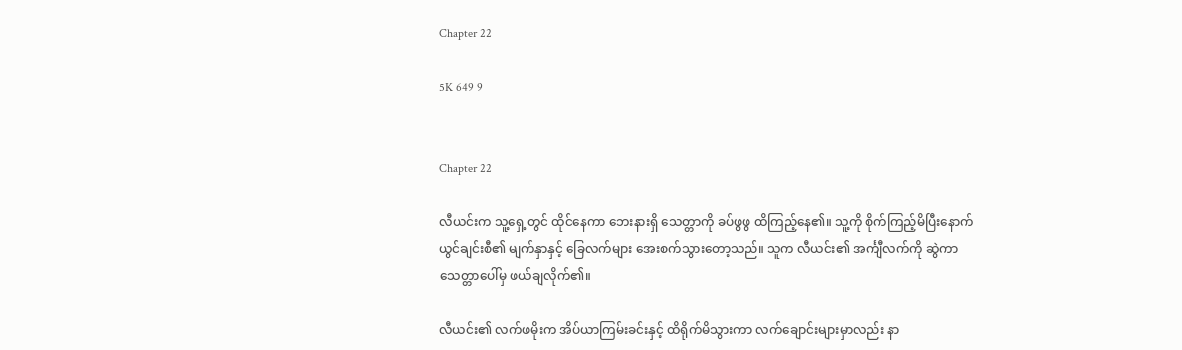Chapter 22

5K 649 9


Chapter 22

လီယင်းက သူ့ရှေ့တွင် ထိုင်နေကာ ဘေးနားရှိ သေတ္တာကို ခပ်ဖွဖွ ထိကြည့်နေ၏။ သူ့ကို စိုက်ကြည့်မိပြီးနောက် ယွင်ချင်းစီ၏ မျက်နှာနှင့် ခြေလက်များ အေးစက်သွားတော့သည်။ သူက လီယင်း၏ အင်္ကျီလက်ကို ဆွဲကာ သေတ္တာပေါ်မှ ဖယ်ချလိုက်၏။

လီယင်း၏ လက်ဖမိုးက အိပ်ယာကြမ်းခင်းနှင့် ထိရိုက်မိသွားကာ လက်ချောင်းများမှာလည်း နာ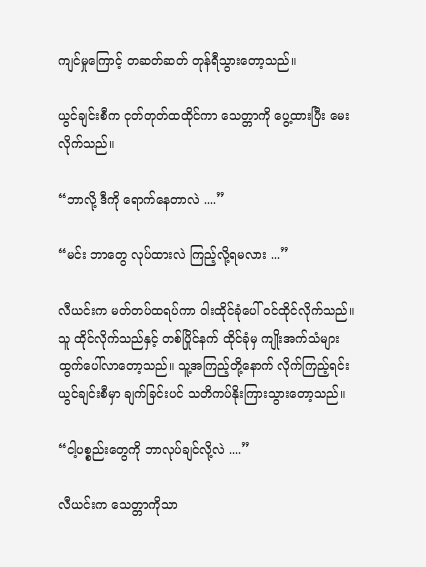ကျင်မှုကြောင့် တဆတ်ဆတ် တုန်ရီသွားတော့သည်။

ယွင်ချင်းစီက ငုတ်တုတ်ထထိုင်ကာ သေတ္တာကို ပွေ့ထားပြီး မေးလိုက်သည်။

“ဘာလို့ ဒီကို ရောက်နေတာလဲ ....”

“မင်း ဘာတွေ လုပ်ထားလဲ ကြည့်လို့ရမလား ...”

လီယင်းက မတ်တပ်ထရပ်ကာ ဝါးထိုင်ခုံပေါ် ဝင်ထိုင်လိုက်သည်။ သူ ထိုင်လိုက်သည်နှင့် တစ်ပြိုင်နက် ထိုင်ခုံမှ ကျိုးအက်သံများ ထွက်ပေါ်လာတော့သည်။ သူ့အကြည့်တို့နောက် လိုက်ကြည့်ရင်း ယွင်ချင်းစီမှာ ချက်ခြင်းပင် သတိကပ်နိုးကြားသွားတော့သည်။

“ငါ့ပစ္စည်းတွေကို ဘာလုပ်ချင်လို့လဲ ....”

လီယင်းက သေတ္တာကိုသာ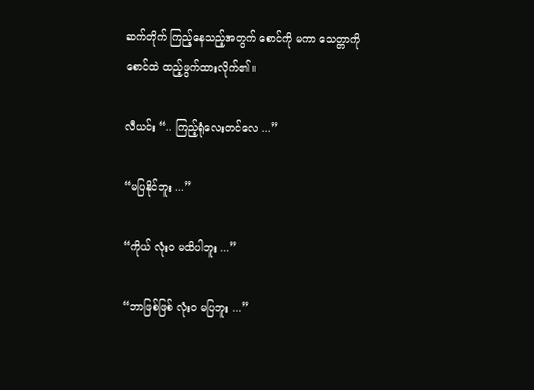ဆက်တိုက် ကြည့်နေသည့်အတွက် စောင်ကို မကာ သေတ္တာကို စောင်ထဲ ထည့်ဖွက်ထားလိုက်၏။

လီယင်း “.. ကြည့်ရုံလေးတင်လေ ...”

“မပြနိုင်ဘူး ...”

“ကိုယ် လုံးဝ မထိပါဘူး ...”

“ဘာဖြစ်ဖြစ် လုံးဝ မပြဘူး ...”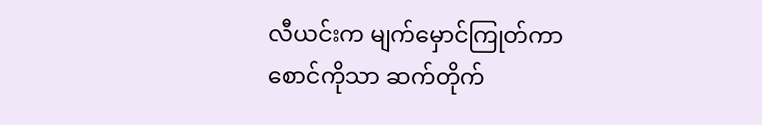လီယင်းက မျက်မှောင်ကြုတ်ကာ စောင်ကိုသာ ဆက်တိုက်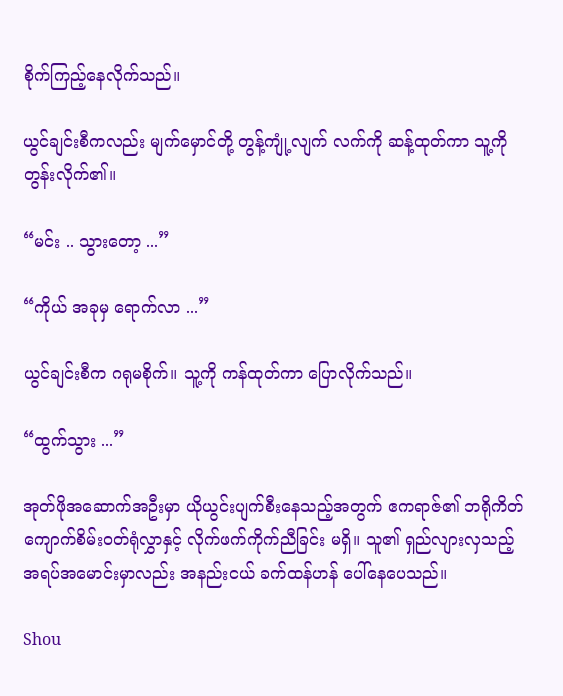စိုက်ကြည့်နေလိုက်သည်။

ယွင်ချင်းစီကလည်း မျက်မှောင်တို့ တွန့်ကျုံ့လျက် လက်ကို ဆန့်ထုတ်ကာ သူ့ကို တွန်းလိုက်၏။

“မင်း .. သွားတော့ ...”

“ကိုယ် အခုမှ ရောက်လာ ...”

ယွင်ချင်းစီက ဂရုမစိုက်။ သူ့ကို ကန်ထုတ်ကာ ပြောလိုက်သည်။

“ထွက်သွား ...”

အုတ်ဖိုအဆောက်အဦးမှာ ယိုယွင်းပျက်စီးနေသည့်အတွက် ဧကရာဇ်၏ ဘရိုကိတ်ကျောက်စိမ်းဝတ်ရုံလွှာနှင့် လိုက်ဖက်ကိုက်ညီခြင်း မရှိ။ သူ၏ ရှည်လျားလှသည့် အရပ်အမောင်းမှာလည်း အနည်းငယ် ခက်ထန်ဟန် ပေါ်နေပေသည်။

Shou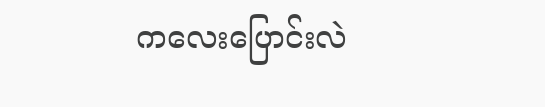ကလေးပြောင်းလဲ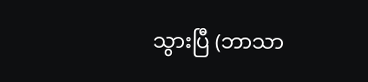သွားပြီ (ဘာသာ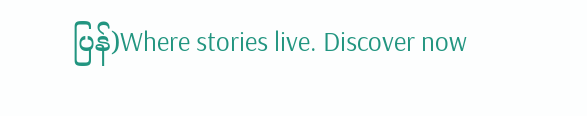ပြန်)Where stories live. Discover now